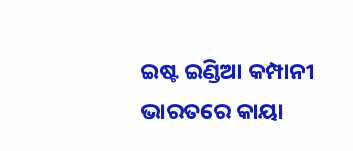ଇଷ୍ଟ ଇଣ୍ଡିଆ କମ୍ପାନୀ ଭାରତରେ କାୟା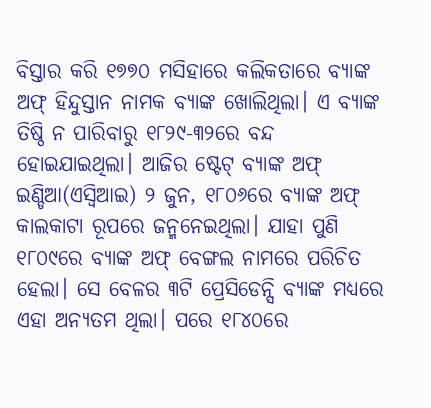ବିସ୍ତାର କରି ୧୭୭୦ ମସିହାରେ କଲିକତାରେ ବ୍ୟାଙ୍କ ଅଫ୍ ହିନ୍ଦୁସ୍ତାନ ନାମକ ବ୍ୟାଙ୍କ ଖୋଲିଥିଲା। ଏ ବ୍ୟାଙ୍କ ତିଷ୍ଠି ନ ପାରିବାରୁ ୧୮୨୯-୩୨ରେ ବନ୍ଦ ହୋଇଯାଇଥିଲା। ଆଜିର ଷ୍ଟେଟ୍ ବ୍ୟାଙ୍କ ଅଫ୍ ଇଣ୍ଡିଆ(ଏସ୍ବିଆଇ) ୨ ଜୁନ, ୧୮୦୬ରେ ବ୍ୟାଙ୍କ ଅଫ୍ କାଲକାଟା ରୂପରେ ଜନ୍ମନେଇଥିଲା। ଯାହା ପୁଣି ୧୮୦୯ରେ ବ୍ୟାଙ୍କ ଅଫ୍ ବେଙ୍ଗଲ ନାମରେ ପରିଚିତ ହେଲା। ସେ ବେଳର ୩ଟି ପ୍ରେସିଡେନ୍ସି ବ୍ୟାଙ୍କ ମଧ୍ୟରେ ଏହା ଅନ୍ୟତମ ଥିଲା। ପରେ ୧୮୪୦ରେ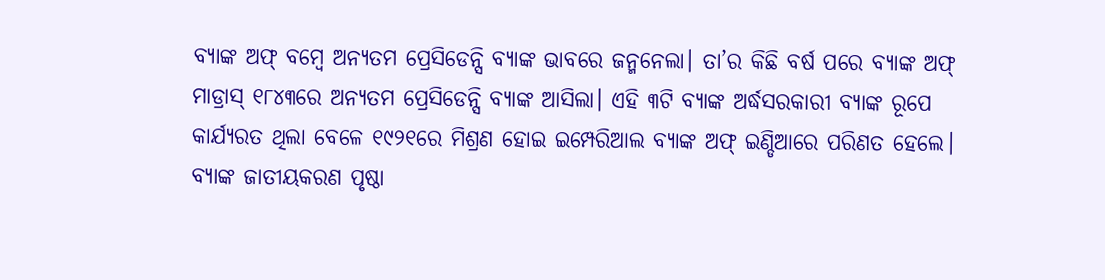ବ୍ୟାଙ୍କ ଅଫ୍ ବମ୍ବେ ଅନ୍ୟତମ ପ୍ରେସିଡେନ୍ସି ବ୍ୟାଙ୍କ ଭାବରେ ଜନ୍ମନେଲା। ତା’ର କିଛି ବର୍ଷ ପରେ ବ୍ୟାଙ୍କ ଅଫ୍ ମାଡ୍ରାସ୍ ୧୮୪୩ରେ ଅନ୍ୟତମ ପ୍ରେସିଡେନ୍ସି ବ୍ୟାଙ୍କ ଆସିଲା। ଏହି ୩ଟି ବ୍ୟାଙ୍କ ଅର୍ଦ୍ଧସରକାରୀ ବ୍ୟାଙ୍କ ରୂପେ କାର୍ଯ୍ୟରତ ଥିଲା ବେଳେ ୧୯୨୧ରେ ମିଶ୍ରଣ ହୋଇ ଇମ୍ପେରିଆଲ ବ୍ୟାଙ୍କ ଅଫ୍ ଇଣ୍ଡିଆରେ ପରିଣତ ହେଲେ।
ବ୍ୟାଙ୍କ ଜାତୀୟକରଣ ପୃଷ୍ଠା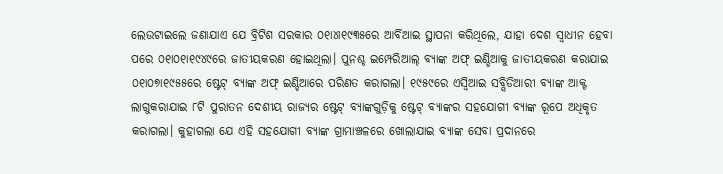ଲେଉଟାଇଲେ ଜଣାଯାଏ ଯେ ବ୍ରିଟିଶ ସରକାର ୦୧ା୪ା୧୯୩୫ରେ ଆର୍ବିଆଇ ସ୍ଥାପନା କରିଥିଲେ, ଯାହା ଦେଶ ସ୍ବାଧୀନ ହେବା ପରେ ୦୧ା୦୧ା୧୯୪୯ରେ ଜାତୀୟକରଣ ହୋଇଥିଲା। ପୁନଶ୍ଚ ଇମ୍ପେରିଆଲ୍ ବ୍ୟାଙ୍କ ଅଫ୍ ଇଣ୍ଡିଆକୁ ଜାତୀୟକରଣ କରାଯାଇ ୦୧ା୦୭ା୧୯୫୫ରେ ଷ୍ଟେଟ୍ ବ୍ୟାଙ୍କ ଅଫ୍ ଇଣ୍ଡିଆରେ ପରିଣତ କରାଗଲା। ୧୯୫୯ରେ ଏସ୍ବିଆଇ ସବ୍ସିଡିଆରୀ ବ୍ୟାଙ୍କ ଆକ୍ଟ ଲାଗୁକରାଯାଇ ୮ଟି ପୁରାତନ ଦେଶୀୟ ରାଜ୍ୟର ଷ୍ଟେଟ୍ ବ୍ୟାଙ୍କଗୁଡ଼ିକୁ ଷ୍ଟେଟ୍ ବ୍ୟାଙ୍କର ସହଯୋଗୀ ବ୍ୟାଙ୍କ ରୂପେ ଅଧିକୃତ କରାଗଲା। କୁହାଗଲା ଯେ ଏହି ସହଯୋଗୀ ବ୍ୟାଙ୍କ ଗ୍ରାମାଞ୍ଚଳରେ ଖୋଲାଯାଇ ବ୍ୟାଙ୍କ ସେବା ପ୍ରଦାନରେ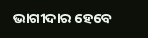ଭାଗୀଦାର ହେବେ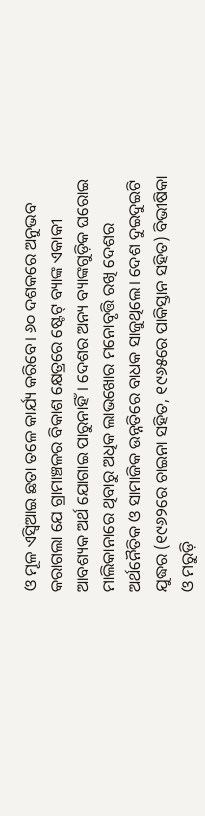ଓ ମୂଳ ଏସ୍ବିଆଇ ଛତା ତଳେ କାର୍ଯ୍ୟ କରିବେ। ୬୦ ଦଶକରେ ଅନୁଭବ କରାଗଲା ଯେ ଗ୍ରାମାଞ୍ଚଳର ବିକାଶ କ୍ଷେତ୍ରରେ ଷ୍ଟେଟ୍ ବ୍ୟାଙ୍କ ଏକାକୀ ଆବଶ୍ୟକ ଅର୍ଥ ଯୋଗାଇ ପାରୁନାହିଁ। ଦେଶର ଅନ୍ୟ ବ୍ୟାଙ୍କଗୁଡ଼ିକ ଘରୋଇ ମାଲିକାନାରେ ଥିବାରୁ ଅଧିକ ଲାଭଖୋର ମନୋବୃତ୍ତି ରଖି ଦେଶର ଅର୍ଥନୈତିକ ଓ ସାମାଜିକ ଉନ୍ନତିରେ ବାଧକ ସାଜୁଥିଲେ। ଦେଶ ଦୁଇଦୁଇଟି ଯୁଦ୍ଧର (୧୯୬୨ରେ ଚାଇନା ସହିତ, ୧୯୬୫ରେ ପାକିସ୍ତାନ ସହିତ) ବିଭୀଷିକା ଓ ମରୁଡ଼ି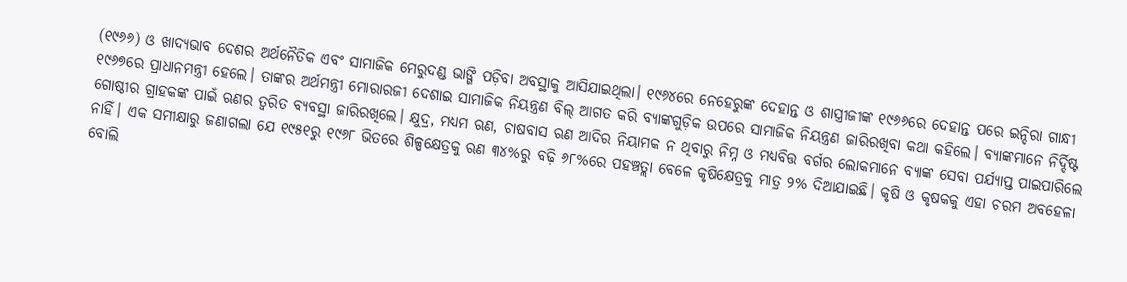(୧୯୬୬) ଓ ଖାଦ୍ୟଭାବ ଦେଶର ଅର୍ଥନୈତିକ ଏବଂ ସାମାଜିକ ମେରୁଦଣ୍ଡ ଭାଙ୍ଗି ପଡ଼ିବା ଅବସ୍ଥାକୁ ଆସିଯାଇଥିଲା। ୧୯୬୪ରେ ନେହେରୁଙ୍କ ଦେହାନ୍ତ ଓ ଶାସ୍ତ୍ରୀଜୀଙ୍କ ୧୯୬୬ରେ ଦେହାନ୍ତ ପରେ ଇନ୍ଦିରା ଗାନ୍ଧୀ ୧୯୬୭ରେ ପ୍ରାଧାନମନ୍ତ୍ରୀ ହେଲେ। ତାଙ୍କର ଅର୍ଥମନ୍ତ୍ରୀ ମୋରାରଜୀ ଦେଶାଇ ସାମାଜିକ ନିୟନ୍ତ୍ରଣ ବିଲ୍ ଆଗତ କରି ବ୍ୟାଙ୍କଗୁଡ଼ିକ ଉପରେ ସାମାଜିକ ନିୟନ୍ତ୍ରଣ ଜାରିରଖିବା କଥା କହିଲେ। ବ୍ୟାଙ୍କମାନେ ନିର୍ଦ୍ଦିଷ୍ଟ ଗୋଷ୍ଠୀର ଗ୍ରାହକଙ୍କ ପାଇଁ ଋଣର ତ୍ୱରିତ ବ୍ୟବସ୍ଥା ଜାରିରଖିଲେ। କ୍ଷୁଦ୍ର, ମଧ୍ୟମ ଋଣ, ଚାଷବାସ ଋଣ ଆଦିର ନିୟାମକ ନ ଥିବାରୁ ନିମ୍ନ ଓ ମଧ୍ୟବିତ୍ତ ବର୍ଗର ଲୋକମାନେ ବ୍ୟାଙ୍କ ସେବା ପର୍ଯ୍ୟାପ୍ତ ପାଇପାରିଲେ ନାହିଁ। ଏକ ସମୀକ୍ଷାରୁ ଜଣାଗଲା ଯେ ୧୯୫୧ରୁ ୧୯୬୮ ଭିତରେ ଶିଳ୍ପକ୍ଷେତ୍ରକୁ ଋଣ ୩୪%ରୁ ବଢ଼ି ୬୮%ରେ ପହଞ୍ଚତ୍ଲା ବେଳେ କୃଷିକ୍ଷେତ୍ରକୁ ମାତ୍ର ୨% ଦିଆଯାଇଛି। କୃଷି ଓ କୃଷକକୁ ଏହା ଚରମ ଅବହେଳା ବୋଲି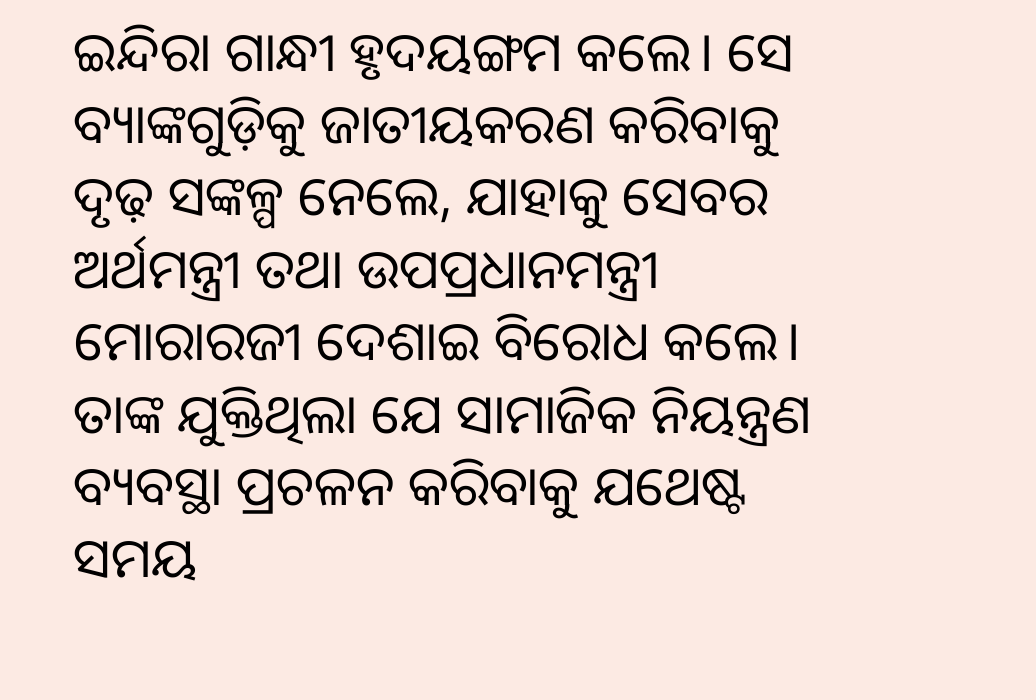ଇନ୍ଦିରା ଗାନ୍ଧୀ ହୃଦୟଙ୍ଗମ କଲେ। ସେ ବ୍ୟାଙ୍କଗୁଡ଼ିକୁ ଜାତୀୟକରଣ କରିବାକୁ ଦୃଢ଼ ସଙ୍କଳ୍ପ ନେଲେ, ଯାହାକୁ ସେବର ଅର୍ଥମନ୍ତ୍ରୀ ତଥା ଉପପ୍ରଧାନମନ୍ତ୍ରୀ ମୋରାରଜୀ ଦେଶାଇ ବିରୋଧ କଲେ। ତାଙ୍କ ଯୁକ୍ତିଥିଲା ଯେ ସାମାଜିକ ନିୟନ୍ତ୍ରଣ ବ୍ୟବସ୍ଥା ପ୍ରଚଳନ କରିବାକୁ ଯଥେଷ୍ଟ ସମୟ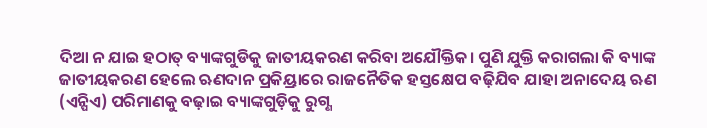ଦିଆ ନ ଯାଇ ହଠାତ୍ ବ୍ୟାଙ୍କଗୁଡିକୁ ଜାତୀୟକରଣ କରିବା ଅଯୌକ୍ତିକ। ପୁଣି ଯୁକ୍ତି କରାଗଲା କି ବ୍ୟାଙ୍କ ଜାତୀୟକରଣ ହେଲେ ଋଣଦାନ ପ୍ରକିୟ୍ରାରେ ରାଜନୈତିକ ହସ୍ତକ୍ଷେପ ବଢ଼ିଯିବ ଯାହା ଅନାଦେୟ ଋଣ (ଏନ୍ପିଏ) ପରିମାଣକୁ ବଢ଼ାଇ ବ୍ୟାଙ୍କଗୁଡ଼ିକୁ ରୁଗ୍ଣ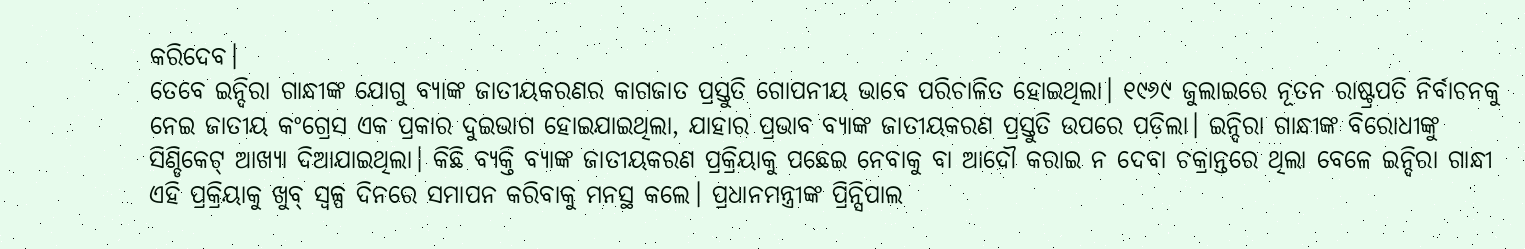କରିଦେବ।
ତେବେ ଇନ୍ଦିରା ଗାନ୍ଧୀଙ୍କ ଯୋଗୁ ବ୍ୟାଙ୍କ ଜାତୀୟକରଣର କାଗଜାତ ପ୍ରସ୍ତୁତି ଗୋପନୀୟ ଭାବେ ପରିଚାଳିତ ହୋଇଥିଲା। ୧୯୬୯ ଜୁଲାଇରେ ନୂତନ ରାଷ୍ଟ୍ରପତି ନିର୍ବାଚନକୁ ନେଇ ଜାତୀୟ କଂଗ୍ରେସ ଏକ ପ୍ରକାର ଦୁଇଭାଗ ହୋଇଯାଇଥିଲା, ଯାହାର ପ୍ରଭାବ ବ୍ୟାଙ୍କ ଜାତୀୟକରଣ ପ୍ରସ୍ତୁତି ଉପରେ ପଡ଼ିଲା। ଇନ୍ଦିରା ଗାନ୍ଧୀଙ୍କ ବିରୋଧୀଙ୍କୁ ସିଣ୍ଡିକେଟ୍ ଆଖ୍ୟା ଦିଆଯାଇଥିଲା। କିଛି ବ୍ୟକ୍ତି ବ୍ୟାଙ୍କ ଜାତୀୟକରଣ ପ୍ରକ୍ରିୟାକୁ ପଛେଇ ନେବାକୁ ବା ଆଦୌ କରାଇ ନ ଦେବା ଚକ୍ରାନ୍ତରେ ଥିଲା ବେଳେ ଇନ୍ଦିରା ଗାନ୍ଧୀ ଏହି ପ୍ରକ୍ରିୟାକୁ ଖୁବ୍ ସ୍ବଳ୍ପ ଦିନରେ ସମାପନ କରିବାକୁ ମନସ୍ଥ କଲେ। ପ୍ରଧାନମନ୍ତ୍ରୀଙ୍କ ପ୍ରିନ୍ସିପାଲ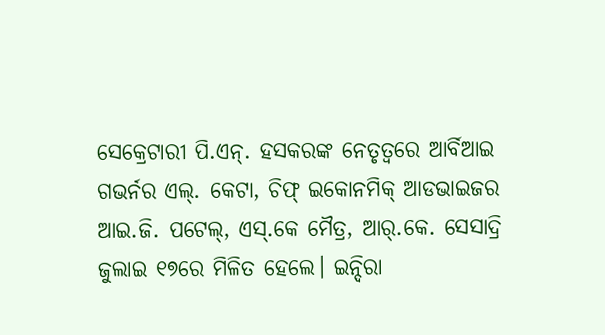ସେକ୍ରେଟାରୀ ପି.ଏନ୍. ହସକରଙ୍କ ନେତୃତ୍ୱରେ ଆର୍ବିଆଇ ଗଭର୍ନର ଏଲ୍. କେଟା, ଚିଫ୍ ଇକୋନମିକ୍ ଆଡଭାଇଜର ଆଇ.ଜି. ପଟେଲ୍, ଏସ୍.କେ ମୈତ୍ର, ଆର୍.କେ. ସେସାଦ୍ରି ଜୁଲାଇ ୧୭ରେ ମିଳିତ ହେଲେ। ଇନ୍ଦିରା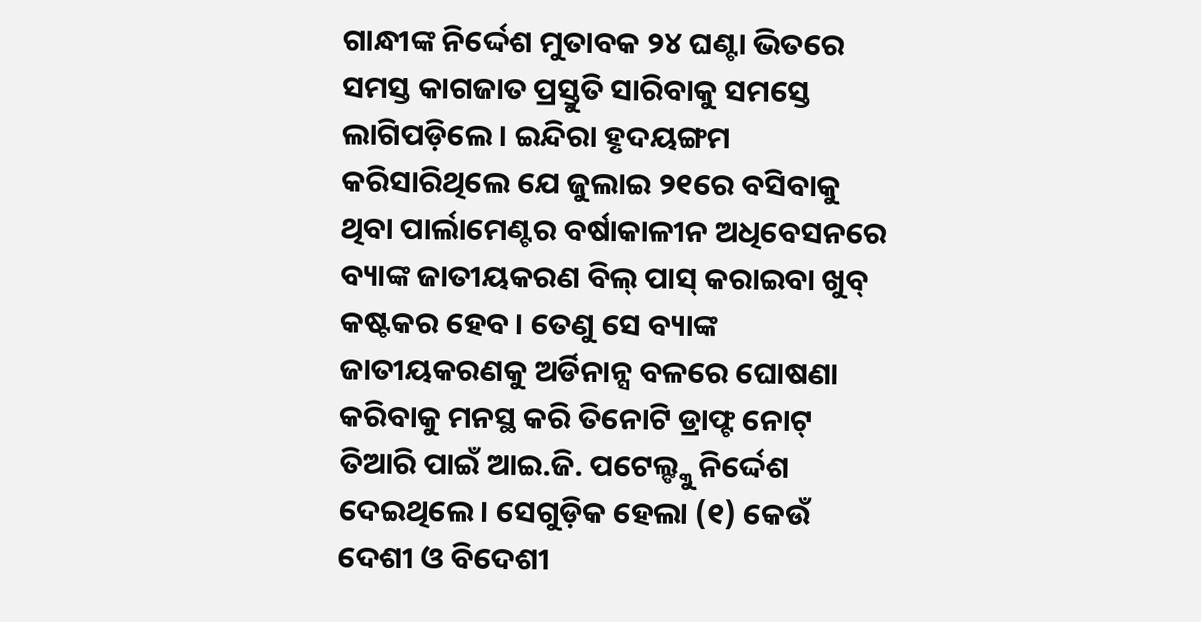ଗାନ୍ଧୀଙ୍କ ନିର୍ଦ୍ଦେଶ ମୁତାବକ ୨୪ ଘଣ୍ଟା ଭିତରେ ସମସ୍ତ କାଗଜାତ ପ୍ରସ୍ତୁତି ସାରିବାକୁ ସମସ୍ତେ ଲାଗିପଡ଼ିଲେ। ଇନ୍ଦିରା ହୃଦୟଙ୍ଗମ କରିସାରିଥିଲେ ଯେ ଜୁଲାଇ ୨୧ରେ ବସିବାକୁ ଥିବା ପାର୍ଲାମେଣ୍ଟର ବର୍ଷାକାଳୀନ ଅଧିବେସନରେ ବ୍ୟାଙ୍କ ଜାତୀୟକରଣ ବିଲ୍ ପାସ୍ କରାଇବା ଖୁବ୍ କଷ୍ଟକର ହେବ। ତେଣୁ ସେ ବ୍ୟାଙ୍କ ଜାତୀୟକରଣକୁ ଅର୍ଡିନାନ୍ସ ବଳରେ ଘୋଷଣା କରିବାକୁ ମନସ୍ଥ କରି ତିନୋଟି ଡ୍ରାଫ୍ଟ ନୋଟ୍ ତିଆରି ପାଇଁ ଆଇ.ଜି. ପଟେଲ୍ଙ୍କୁ ନିର୍ଦ୍ଦେଶ ଦେଇଥିଲେ। ସେଗୁଡ଼ିକ ହେଲା (୧) କେଉଁ ଦେଶୀ ଓ ବିଦେଶୀ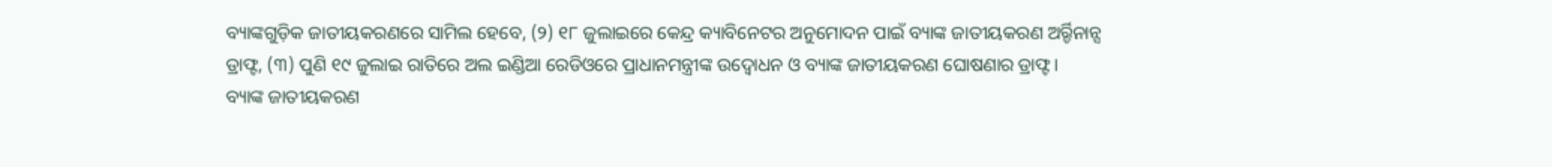ବ୍ୟାଙ୍କଗୁଡ଼ିକ ଜାତୀୟକରଣରେ ସାମିଲ ହେବେ, (୨) ୧୮ ଜୁଲାଇରେ କେନ୍ଦ୍ର କ୍ୟାବିନେଟର ଅନୁମୋଦନ ପାଇଁ ବ୍ୟାଙ୍କ ଜାତୀୟକରଣ ଅର୍ର୍ଡିନାନ୍ସ ଡ୍ରାଫ୍ଟ, (୩) ପୁଣି ୧୯ ଜୁଲାଇ ରାତିରେ ଅଲ ଇଣ୍ଡିଆ ରେଡିଓରେ ପ୍ରାଧାନମନ୍ତ୍ରୀଙ୍କ ଉଦ୍ବୋଧନ ଓ ବ୍ୟାଙ୍କ ଜାତୀୟକରଣ ଘୋଷଣାର ଡ୍ରାଫ୍ଟ।
ବ୍ୟାଙ୍କ ଜାତୀୟକରଣ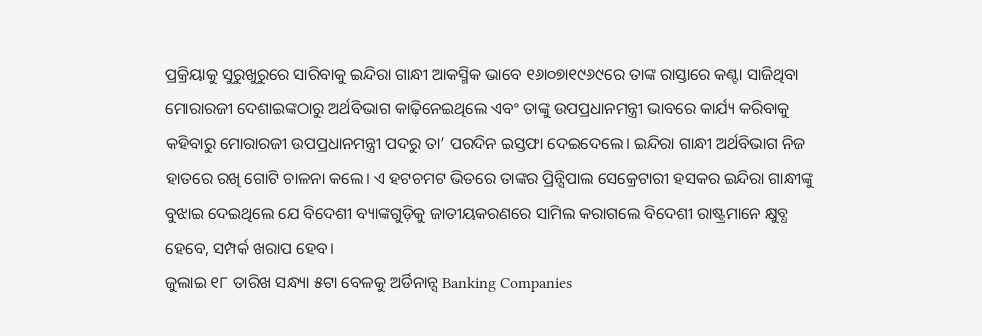ପ୍ରକ୍ରିୟାକୁ ସୁରୁଖୁରୁରେ ସାରିବାକୁ ଇନ୍ଦିରା ଗାନ୍ଧୀ ଆକସ୍ମିକ ଭାବେ ୧୬ା୦୭ା୧୯୬୯ରେ ତାଙ୍କ ରାସ୍ତାରେ କଣ୍ଟା ସାଜିଥିବା ମୋରାରଜୀ ଦେଶାଇଙ୍କଠାରୁ ଅର୍ଥବିଭାଗ କାଢ଼ିନେଇଥିଲେ ଏବଂ ତାଙ୍କୁ ଉପପ୍ରଧାନମନ୍ତ୍ରୀ ଭାବରେ କାର୍ଯ୍ୟ କରିବାକୁ କହିବାରୁ ମୋରାରଜୀ ଉପପ୍ରଧାନମନ୍ତ୍ରୀ ପଦରୁ ତା’ ପରଦିନ ଇସ୍ତଫା ଦେଇଦେଲେ। ଇନ୍ଦିରା ଗାନ୍ଧୀ ଅର୍ଥବିଭାଗ ନିଜ ହାତରେ ରଖି ଗୋଟି ଚାଳନା କଲେ। ଏ ହଟଚମଟ ଭିତରେ ତାଙ୍କର ପ୍ରିନ୍ସିପାଲ ସେକ୍ରେଟାରୀ ହସକର ଇନ୍ଦିରା ଗାନ୍ଧୀଙ୍କୁ ବୁଝାଇ ଦେଇଥିଲେ ଯେ ବିଦେଶୀ ବ୍ୟାଙ୍କଗୁଡ଼ିକୁ ଜାତୀୟକରଣରେ ସାମିଲ କରାଗଲେ ବିଦେଶୀ ରାଷ୍ଟ୍ରମାନେ କ୍ଷୁବ୍ଧ ହେବେ, ସମ୍ପର୍କ ଖରାପ ହେବ।
ଜୁଲାଇ ୧୮ ତାରିଖ ସନ୍ଧ୍ୟା ୫ଟା ବେଳକୁ ଅର୍ଡିନାନ୍ସ Banking Companies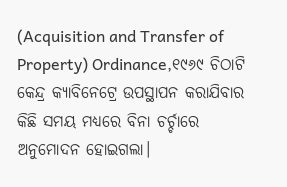(Acquisition and Transfer of Property) Ordinance,୧୯୬୯ ଚିଠାଟି କେନ୍ଦ୍ର କ୍ୟାବିନେଟ୍ରେ ଉପସ୍ଥାପନ କରାଯିବାର କିଛି ସମୟ ମଧ୍ୟରେ ବିନା ଚର୍ଚ୍ଚାରେ ଅନୁମୋଦନ ହୋଇଗଲା।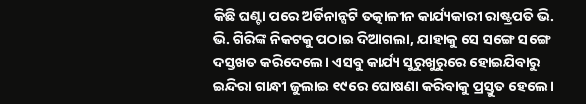କିଛି ଘଣ୍ଟା ପରେ ଅର୍ଡିନାନ୍ସଟି ତତ୍କାଳୀନ କାର୍ଯ୍ୟକାରୀ ରାଷ୍ଟ୍ରପତି ଭି. ଭି. ଗିରିଙ୍କ ନିକଟକୁ ପଠାଇ ଦିଆଗଲା, ଯାହାକୁ ସେ ସଙ୍ଗେ ସଙ୍ଗେ ଦସ୍ତଖତ କରିଦେଲେ। ଏସବୁ କାର୍ଯ୍ୟ ସୁରୁଖୁରୁରେ ହୋଇଯିବାରୁ ଇନ୍ଦିରା ଗାନ୍ଧୀ ଜୁଲାଇ ୧୯ରେ ଘୋଷଣା କରିବାକୁ ପ୍ରସ୍ତୁତ ହେଲେ।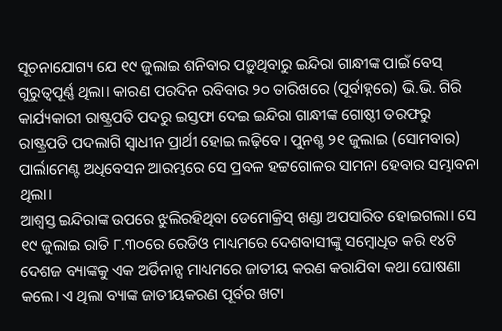ସୂଚନାଯୋଗ୍ୟ ଯେ ୧୯ ଜୁଲାଇ ଶନିବାର ପଡ଼ୁଥିବାରୁ ଇନ୍ଦିରା ଗାନ୍ଧୀଙ୍କ ପାଇଁ ବେସ୍ ଗୁରୁତ୍ୱପୂର୍ଣ୍ଣ ଥିଲା। କାରଣ ପରଦିନ ରବିବାର ୨୦ ତାରିଖରେ (ପୂର୍ବାହ୍ନରେ) ଭି.ଭି. ଗିରି କାର୍ଯ୍ୟକାରୀ ରାଷ୍ଟ୍ରପତି ପଦରୁ ଇସ୍ତଫା ଦେଇ ଇନ୍ଦିରା ଗାନ୍ଧୀଙ୍କ ଗୋଷ୍ଠୀ ତରଫରୁ ରାଷ୍ଟ୍ରପତି ପଦଲାଗି ସ୍ବାଧୀନ ପ୍ରାର୍ଥୀ ହୋଇ ଲଢ଼ିବେ। ପୁନଶ୍ଚ ୨୧ ଜୁଲାଇ (ସୋମବାର) ପାର୍ଲାମେଣ୍ଟ ଅଧିବେସନ ଆରମ୍ଭରେ ସେ ପ୍ରବଳ ହଟ୍ଟଗୋଳର ସାମନା ହେବାର ସମ୍ଭାବନା ଥିଲା।
ଆଶ୍ୱସ୍ତ ଇନ୍ଦିରାଙ୍କ ଉପରେ ଝୁଲିରହିଥିବା ଡେମୋକ୍ରିସ୍ ଖଣ୍ଡା ଅପସାରିତ ହୋଇଗଲା। ସେ ୧୯ ଜୁଲାଇ ରାତି ୮.୩୦ରେ ରେଡିଓ ମାଧ୍ୟମରେ ଦେଶବାସୀଙ୍କୁ ସମ୍ବୋଧିତ କରି ୧୪ଟି ଦେଶଜ ବ୍ୟାଙ୍କକୁ ଏକ ଅର୍ଡିନାନ୍ସ ମାଧ୍ୟମରେ ଜାତୀୟ କରଣ କରାଯିବା କଥା ଘୋଷଣା କଲେ। ଏ ଥିଲା ବ୍ୟାଙ୍କ ଜାତୀୟକରଣ ପୂର୍ବର ଖଟା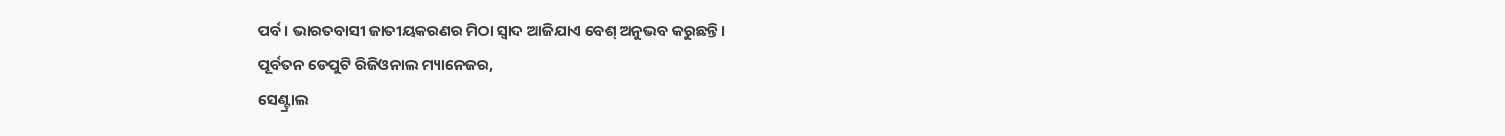ପର୍ବ। ଭାରତବାସୀ ଜାତୀୟକରଣର ମିଠା ସ୍ବାଦ ଆଜିଯାଏ ବେଶ୍ ଅନୁଭବ କରୁଛନ୍ତି।
ପୂର୍ବତନ ଡେପୁଟି ରିଜିଓନାଲ ମ୍ୟାନେଜର,
ସେଣ୍ଟ୍ରାଲ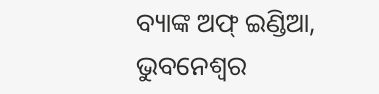ବ୍ୟାଙ୍କ ଅଫ୍ ଇଣ୍ଡିଆ, ଭୁବନେଶ୍ୱର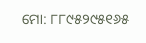ମୋ: ୮୮୯୫୨୯୫୧୬୫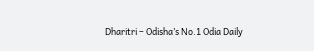Dharitri – Odisha’s No.1 Odia Daily